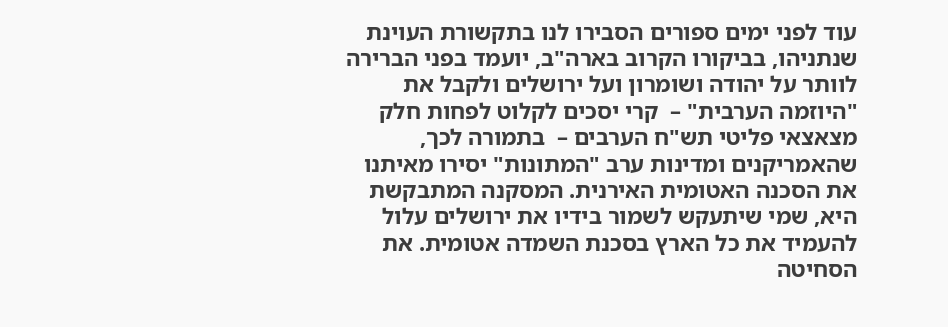עוד לפני ימים ספורים הסבירו לנו בתקשורת העוינת שנתניהו, בביקורו הקרוב בארה"ב, יועמד בפני הברירה לוותר על יהודה ושומרון ועל ירושלים ולקבל את "היוזמה הערבית" –  קרי יסכים לקלוט לפחות חלק מצאצאי פליטי תש"ח הערבים –  בתמורה לכך, שהאמריקנים ומדינות ערב "המתונות" יסירו מאיתנו את הסכנה האטומית האירנית. המסקנה המתבקשת היא, שמי שיתעקש לשמור בידיו את ירושלים עלול להעמיד את כל הארץ בסכנת השמדה אטומית. את הסחיטה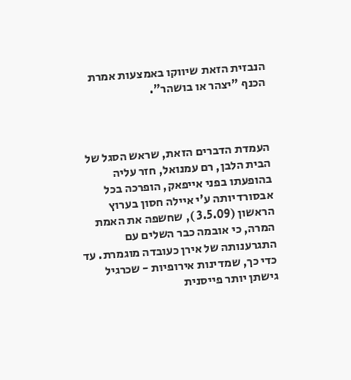הנבזית הזאת שיווקו באמצעות אמרת הכנף "יצהר או בושהר".



העמדת הדברים הזאת, שראש הסגל של הבית הלבן, רם עמנואל, חזר עליה בהופעתו בפני אייפאק, הופרכה בכל אבסורדיותה ע'י איילה חסון בערוץ הראשון (3.5.09 ), שחשפה את האמת המרה, כי אובמה כבר השלים עם התגרענותה של אירן כעובדה מוגמרת. עד כדי כך, שמדינות אירופיות - שכרגיל גישתן יותר פייסנית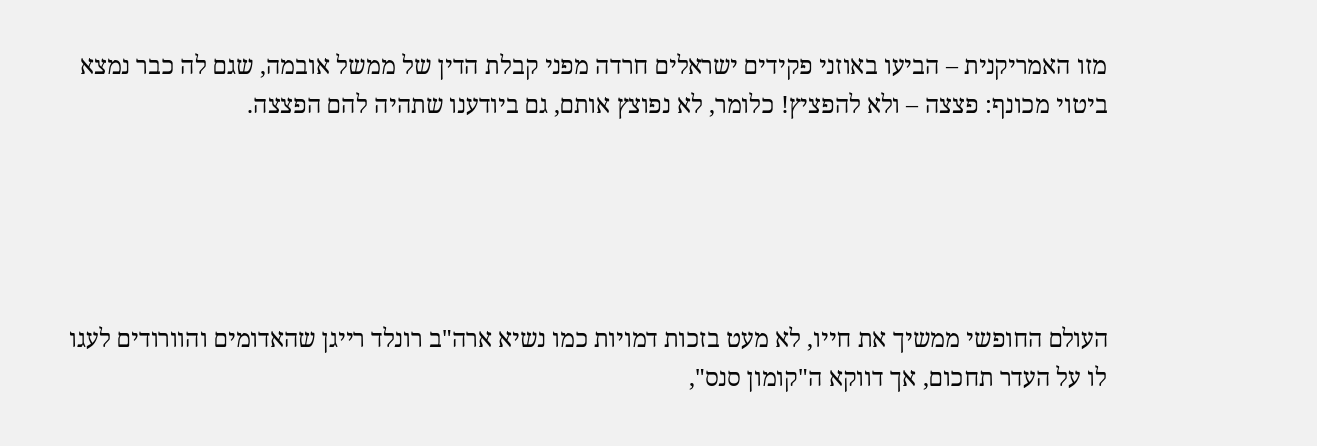מזו האמריקנית – הביעו באוזני פקידים ישראלים חרדה מפני קבלת הדין של ממשל אובמה, שגם לה כבר נמצא ביטוי מכונף: פצצה – ולא להפציץ! כלומר, לא נפוצץ אותם, גם ביודענו שתהיה להם הפצצה.





העולם החופשי ממשיך את חייו, לא מעט בזכות דמויות כמו נשיא ארה"ב רונלד רייגן שהאדומים והוורודים לעגו לו על העדר תחכום, אך דווקא ה"קומון סנס",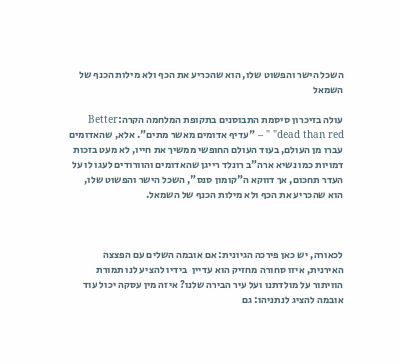השכל הישר והפשוט שלו, הוא שהכריע את הכף ולא מילות הכנף של השמאל

עולה בזיכרון סיסמת התבוסנים בתקופת המלחמה הקרה:Better dead than red" " – "עדיף אדומים מאשר מתים". אלא, שהאדומים עברו מן העולם, בעוד העולם החופשי ממשיך את חייו, לא מעט בזכות דמויות כמו נשיא ארה"ב רונלד רייגן שהאדומים והוורודים לעגו לו על העדר תחכום, אך דווקא ה"קומון סנס", השכל הישר והפשוט שלו, הוא שהכריע את הכף ולא מילות הכנף של השמאל.



לכאורה, יש כאן פירכה הגיונית: אם אובמה השלים עם הפצצה האירנית, איזו סחורה מחזיק הוא עדיין  בידיו להציע לנו תמורת הוויתור על מולדתנו ועל עיר הבירה שלנו? איזה מין עסקה יכול עוד אובמה להציג לנתניהו: גם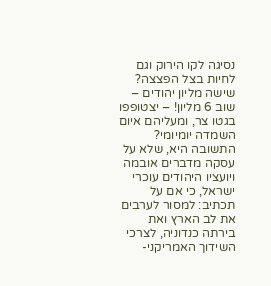נסיגה לקו הירוק וגם לחיות בצל הפצצה? שישה מליון יהודים – שוב 6 מליון! – יצטופפו בגטו צר, ומעליהם איום השמדה יומיומי? התשובה היא, שלא על עסקה מדברים אובמה ויועציו היהודים עוכרי ישראל, כי אם על תכתיב: למסור לערבים את לב הארץ ואת בירתה כנדוניה, לצרכי השידוך האמריקני-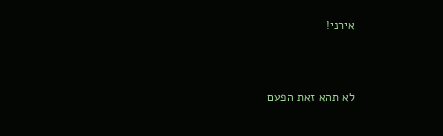אירני!



לא תהא זאת הפעם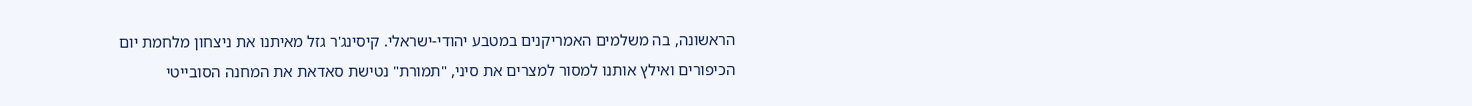הראשונה, בה משלמים האמריקנים במטבע יהודי-ישראלי. קיסינג'ר גזל מאיתנו את ניצחון מלחמת יום הכיפורים ואילץ אותנו למסור למצרים את סיני, "תמורת" נטישת סאדאת את המחנה הסובייטי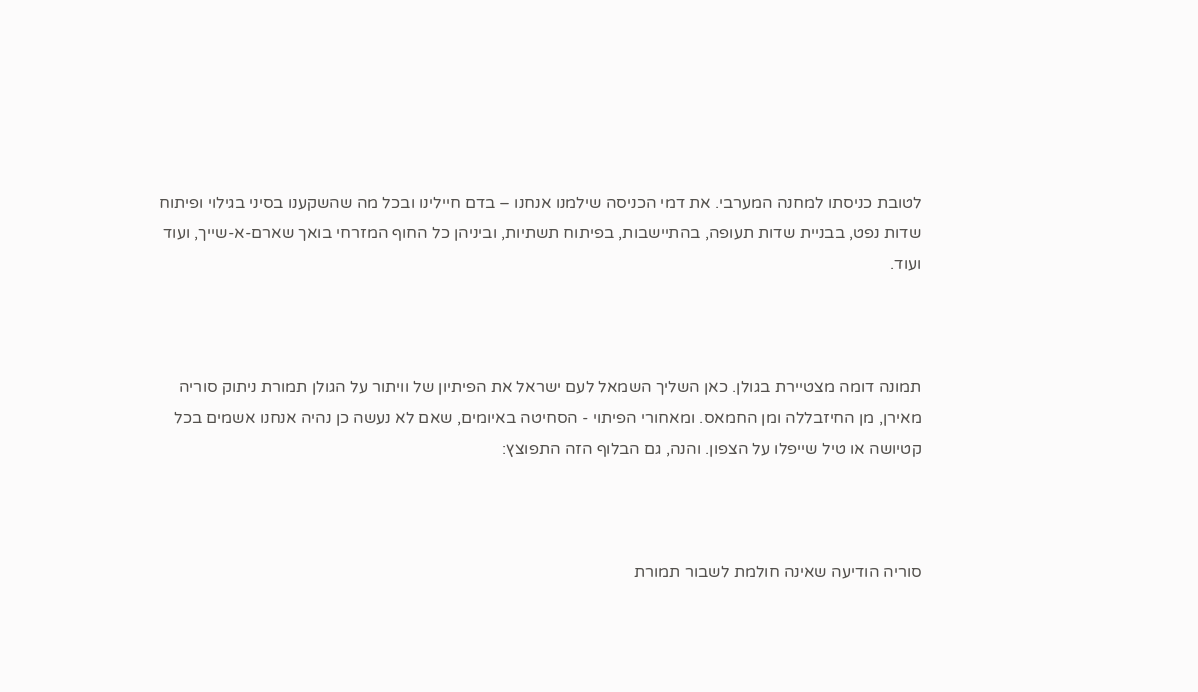לטובת כניסתו למחנה המערבי. את דמי הכניסה שילמנו אנחנו – בדם חיילינו ובכל מה שהשקענו בסיני בגילוי ופיתוח שדות נפט, בבניית שדות תעופה, בהתיישבות, בפיתוח תשתיות, וביניהן כל החוף המזרחי בואך שארם-א-שייך, ועוד ועוד.



תמונה דומה מצטיירת בגולן. כאן השליך השמאל לעם ישראל את הפיתיון של וויתור על הגולן תמורת ניתוק סוריה מאירן, מן החיזבללה ומן החמאס. ומאחורי הפיתוי - הסחיטה באיומים, שאם לא נעשה כן נהיה אנחנו אשמים בכל קטיושה או טיל שייפלו על הצפון. והנה, גם הבלוף הזה התפוצץ:



סוריה הודיעה שאינה חולמת לשבור תמורת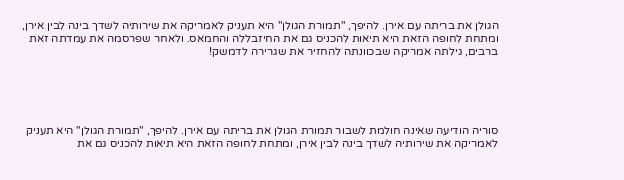הגולן את בריתה עם אירן. להיפך, "תמורת הגולן" היא תעניק לאמריקה את שירותיה לשדך בינה לבין אירן, ומתחת לחופה הזאת היא תיאות להכניס גם את החיזבללה והחמאס. ולאחר שפרסמה את עמדתה זאת ברבים, גילתה אמריקה שבכוונתה להחזיר את שגרירה לדמשק!





סוריה הודיעה שאינה חולמת לשבור תמורת הגולן את בריתה עם אירן. להיפך, "תמורת הגולן" היא תעניק לאמריקה את שירותיה לשדך בינה לבין אירן, ומתחת לחופה הזאת היא תיאות להכניס גם את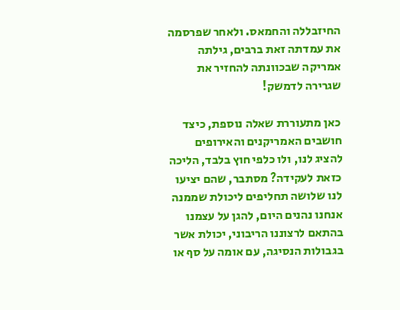החיזבללה והחמאס. ולאחר שפרסמה את עמדתה זאת ברבים, גילתה אמריקה שבכוונתה להחזיר את שגרירה לדמשק!

כאן מתעוררת שאלה נוספת, כיצד חושבים האמריקנים והאירופים להציג לנו, ולו כלפי חוץ בלבד, הליכה כזאת לעקידה? מסתבר, שהם יציעו לנו שלושה תחליפים ליכולת שממנה אנחנו נהנים היום, להגן על עצמנו בהתאם לרצוננו הריבוני, יכולת אשר בגבולות הנסיגה, עם אומה על סף או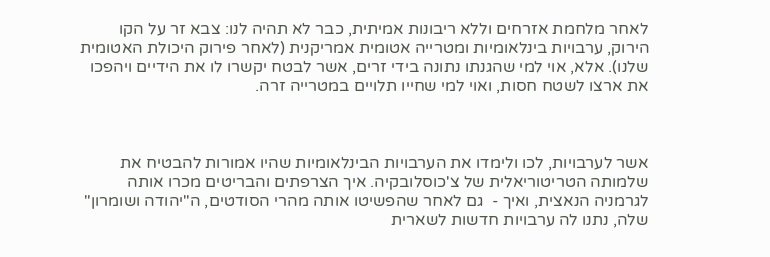לאחר מלחמת אזרחים וללא ריבונות אמיתית, כבר לא תהיה לנו: צבא זר על הקו הירוק, ערבויות בינלאומיות ומטרייה אטומית אמריקנית (לאחר פירוק היכולת האטומית שלנו). אלא, אוי למי שהגנתו נתונה בידי זרים, אשר לבטח יקשרו לו את הידיים ויהפכו את ארצו לשטח חסות, ואוי למי שחייו תלויים במטרייה זרה.



אשר לערבויות, לכו ולימדו את הערבויות הבינלאומיות שהיו אמורות להבטיח את שלמותה הטריטוריאלית של צ'כוסלובקיה. איך הצרפתים והבריטים מכרו אותה לגרמניה הנאצית, ואיך -  גם לאחר שהפשיטו אותה מהרי הסודטים, ה"יהודה ושומרון" שלה, נתנו לה ערבויות חדשות לשארית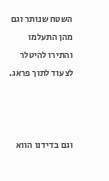השטח שנותר וגם מהן התעלמו והתירו להיטלר לצעוד לתוך פראג.



וגם בדידנו הווא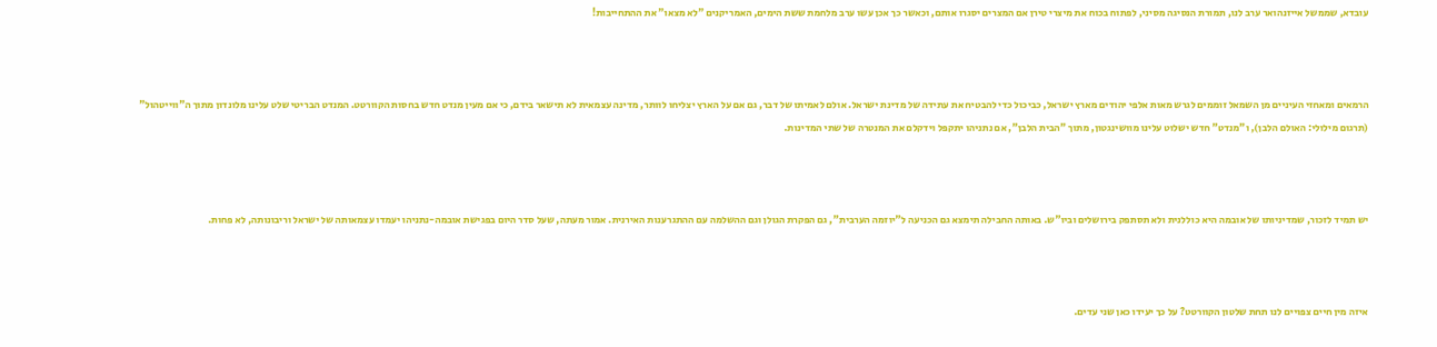עובדא, שממשל אייזנהואר ערב לנו, תמורת הנסיגה מסיני, לפתוח בכוח את מיצרי טירן אם המצרים יסגרו אותם, וכאשר כך אכן עשו ערב מלחמת ששת הימים, האמריקנים "לא מצאו" את ההתחייבות!



הרמאים ומאחזי העיניים מן השמאל זוממים לגרש מאות אלפי יהודים מארץ ישראל, כביכול כדי להבטיח את עתידה של מדינת ישראל. אולם לאמיתו של דבר, גם אם על הארץ יצליחו לוותר, מדינה עצמאית לא תישאר בידם, כי אם מעין מנדט חדש בחסות הקוורטט. המנדט הבריטי שלט עלינו מלונדון מתוך ה"ווייטהול" (תרגום מילולי: האולם הלבן), ו"מנדט" חדש ישלוט עלינו מוושינגטון, מתוך "הבית הלבן", אם נתניהו יתקפל וידקלם את המנטרה של שתי המדינות.



יש תמיד לזכור, שמדיניותו של אובמה היא כוללנית ולא תסתפק בירושלים וביו"ש. באותה החבילה תימצא גם הכניעה ל"יוזמה הערבית", גם הפקרת הגולן וגם ההשלמה עם ההתגרענות האירנית. אמור מעתה, שעל סדר היום בפגישת אובמה-נתניהו יעמדו עצמאותה של ישראל וריבונותה, לא פחות.



איזה מין חיים צפויים לנו תחת שלטון הקוורטט? על כך יעידו כאן שני עדים.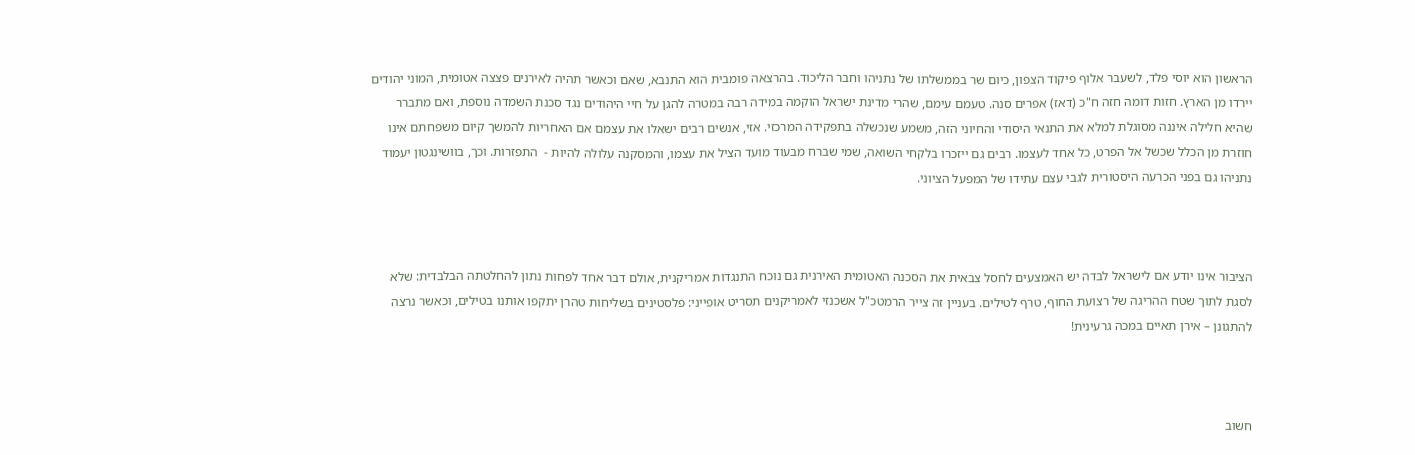הראשון הוא יוסי פלד, לשעבר אלוף פיקוד הצפון, כיום שר בממשלתו של נתניהו וחבר הליכוד. בהרצאה פומבית הוא התנבא, שאם וכאשר תהיה לאירנים פצצה אטומית, המוני יהודים יירדו מן הארץ. חזות דומה חזה ח"כ (דאז) אפרים סנה. טעמם עימם, שהרי מדינת ישראל הוקמה במידה רבה במטרה להגן על חיי היהודים נגד סכנת השמדה נוספת, ואם מתברר שהיא חלילה איננה מסוגלת למלא את התנאי היסודי והחיוני הזה, משמע שנכשלה בתפקידה המרכזי. אזי, אנשים רבים ישאלו את עצמם אם האחריות להמשך קיום משפחתם אינו חוזרת מן הכלל שכשל אל הפרט, כל אחד לעצמו. רבים גם ייזכרו בלקחי השואה, שמי שברח מבעוד מועד הציל את עצמו, והמסקנה עלולה להיות -  התפזרות. וכך, בוושינגטון יעמוד נתניהו גם בפני הכרעה היסטורית לגבי עצם עתידו של המפעל הציוני.



הציבור אינו יודע אם לישראל לבדה יש האמצעים לחסל צבאית את הסכנה האטומית האירנית גם נוכח התנגדות אמריקנית, אולם דבר אחד לפחות נתון להחלטתה הבלבדית: שלא לסגת לתוך שטח ההריגה של רצועת החוף, טרף לטילים. בעניין זה צייר הרמטכ"ל אשכנזי לאמריקנים תסריט אופייני: פלסטינים בשליחות טהרן יתקפו אותנו בטילים, וכאשר נרצה להתגונן – אירן תאיים במכה גרעינית!



חשוב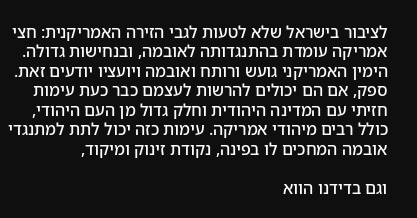לציבור בישראל שלא לטעות לגבי הזירה האמריקנית: חצי אמריקה עומדת בהתנגדותה לאובמה, ובנחישות גדולה. הימין האמריקני גועש ורותח ואובמה ויועציו יודעים זאת. ספק, אם הם יכולים להרשות לעצמם כבר כעת עימות חזיתי עם המדינה היהודית וחלק גדול מן העם היהודי, כולל רבים מיהודי אמריקה. עימות כזה יכול לתת למתנגדי אובמה המחכים לו בפינה, נקודת זינוק ומיקוד,

וגם בדידנו הווא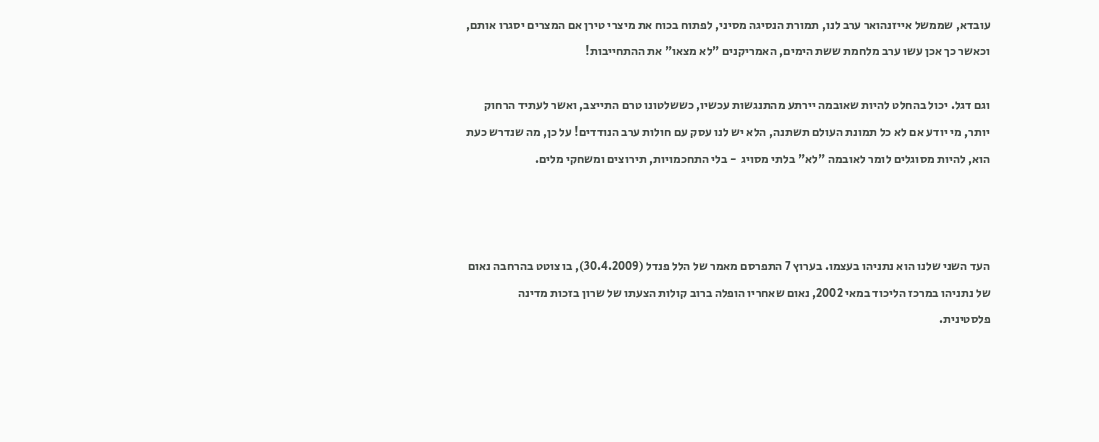עובדא, שממשל אייזנהואר ערב לנו, תמורת הנסיגה מסיני, לפתוח בכוח את מיצרי טירן אם המצרים יסגרו אותם, וכאשר כך אכן עשו ערב מלחמת ששת הימים, האמריקנים "לא מצאו" את ההתחייבות!

וגם דגל. יכול בהחלט להיות שאובמה יירתע מהתנגשות עכשיו, כששלטונו טרם התייצב, ואשר לעתיד הרחוק יותר, מי יודע אם לא כל תמונת העולם תשתנה, הלא יש לנו עסק עם חולות ערב הנודדים! על כן, מה שנדרש כעת הוא, להיות מסוגלים לומר לאובמה "לא" בלתי מסויג  - בלי התחכמויות, תירוצים ומשחקי מלים.



העד השני שלנו הוא נתניהו בעצמו. בערוץ 7 התפרסם מאמר של הלל פנדל (30.4.2009), בו צוטט בהרחבה נאום של נתניהו במרכז הליכוד במאי 2002, נאום שאחריו הופלה ברוב קולות הצעתו של שרון בזכות מדינה פלסטינית.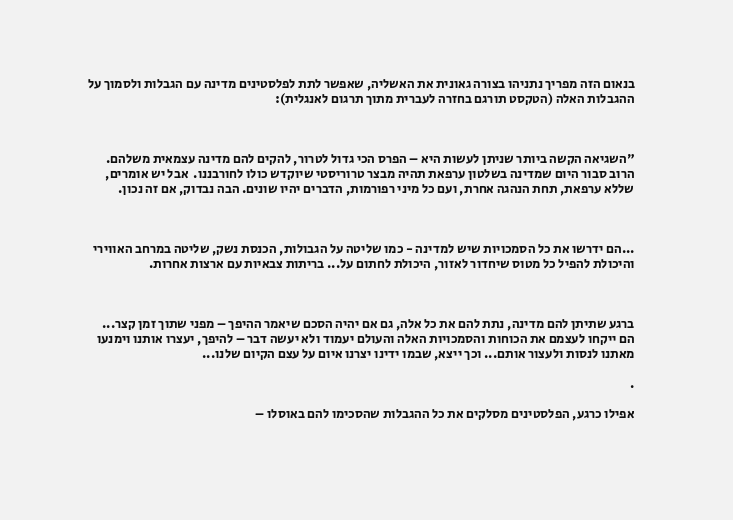בנאום הזה מפריך נתניהו בצורה גאונית את האשליה, שאפשר לתת לפלסטינים מדינה עם הגבלות ולסמוך על ההגבלות האלה (הטקסט תורגם בחזרה לעברית מתוך תרגום לאנגלית):



"השגיאה הקשה ביותר שניתן לעשות היא – הפרס הכי גדול לטרור, להקים להם מדינה עצמאית משלהם. הרוב סבור היום שמדינה בשלטון ערפאת תהיה מבצר טרוריסטי שיוקדש כולו לחורבננו.  אבל יש אומרים, שללא ערפאת, תחת הנהגה אחרת, ועם כל מיני רפורמות, הדברים יהיו שונים. הבה נבדוק, אם זה נכון.



...הם ידרשו את כל הסמכויות שיש למדינה - כמו שליטה על הגבולות, הכנסת נשק, שליטה במרחב האווירי והיכולת להפיל כל מטוס שיחדור לאזור, היכולת לחתום על... בריתות צבאיות עם ארצות אחרות.



ברגע שתיתן להם מדינה, נתת להם את כל אלה, גם אם יהיה הסכם שיאמר ההיפך – מפני שתוך זמן קצר... הם ייקחו לעצמם את הכוחות והסמכויות האלה והעולם יעמוד ולא יעשה דבר – להיפך, יעצרו אותנו וימנעו מאתנו לנסות ולעצור אותם... וכך ייצא, שבמו ידינו יצרנו איום על עצם הקיום שלנו...

.

אפילו כרגע, הפלסטינים מסלקים את כל ההגבלות שהסכימו להם באוסלו –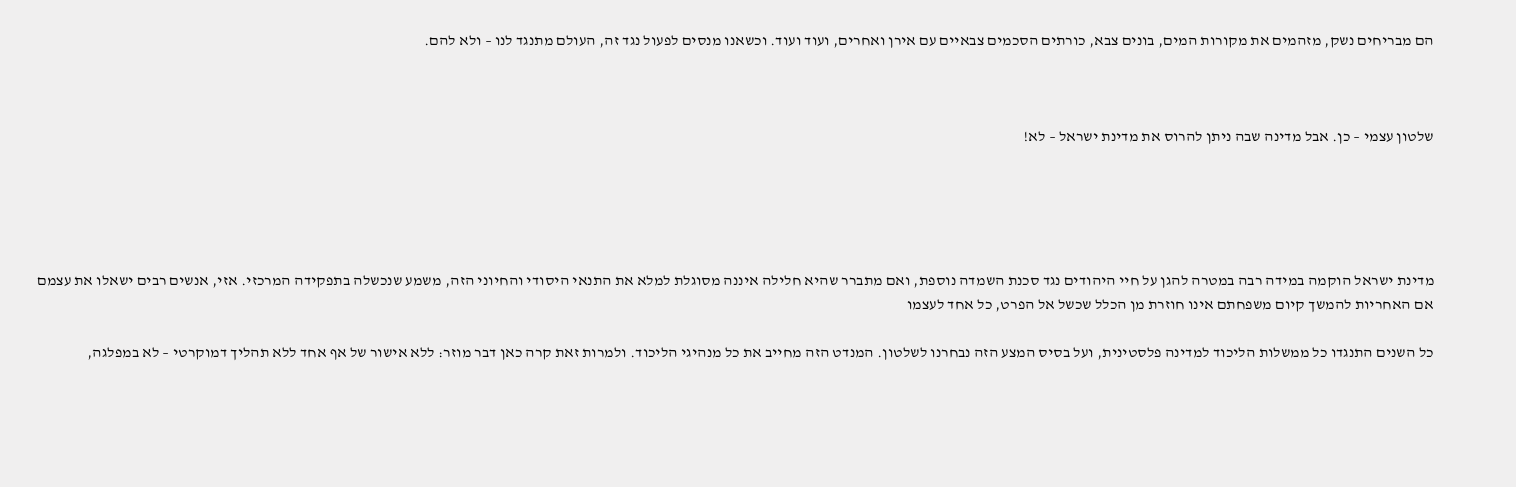הם מבריחים נשק, מזהמים את מקורות המים, בונים צבא, כורתים הסכמים צבאיים עם אירן ואחרים, ועוד ועוד. וכשאנו מנסים לפעול נגד זה, העולם מתנגד לנו – ולא להם.



שלטון עצמי – כן. אבל מדינה שבה ניתן להרוס את מדינת ישראל – לא!





מדינת ישראל הוקמה במידה רבה במטרה להגן על חיי היהודים נגד סכנת השמדה נוספת, ואם מתברר שהיא חלילה איננה מסוגלת למלא את התנאי היסודי והחיוני הזה, משמע שנכשלה בתפקידה המרכזי. אזי, אנשים רבים ישאלו את עצמם אם האחריות להמשך קיום משפחתם אינו חוזרת מן הכלל שכשל אל הפרט, כל אחד לעצמו

כל השנים התנגדו כל ממשלות הליכוד למדינה פלסטינית, ועל בסיס המצע הזה נבחרנו לשלטון. המנדט הזה מחייב את כל מנהיגי הליכוד. ולמרות זאת קרה כאן דבר מוזר: ללא אישור של אף אחד ללא תהליך דמוקרטי – לא במפלגה,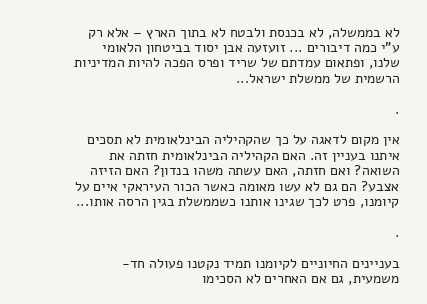לא בממשלה, לא בכנסת ולבטח לא בתוך הארץ – אלא רק ע"י כמה דיבורים ... זועזעה אבן יסוד בביטחון הלאומי שלנו, ופתאום עמדתם של שריד ופרס הפכה להיות המדיניות הרשמית של ממשלת ישראל...

.

אין מקום לדאגה על כך שהקהיליה הבינלאומית לא תסכים איתנו בעניין זה. האם הקהיליה הבינלאומית חזתה את השואה? ואם חזתה, האם עשתה משהו בנדון? האם הזיזה אצבע? הם גם לא עשו מאומה כאשר הכור העיראקי איים על קיומנו, פרט לכך שגינו אותנו כשממשלת בגין הרסה אותו...

.

בעניינים החיוניים לקיומנו תמיד נקטנו פעולה חד-משמעית, גם אם האחרים לא הסכימו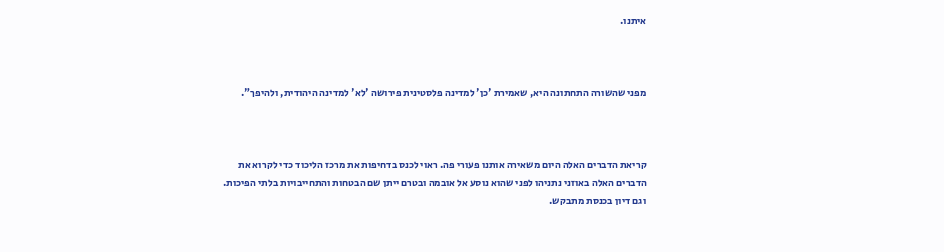איתנו.



מפני שהשורה התחתונה היא, שאמירת 'כן' למדינה פלסטינית פירושה 'לא' למדינה היהודית, ולהיפך".



קריאת הדברים האלה היום משאירה אותנו פעורי פה. ראוי לכנס בדחיפות את מרכז הליכוד כדי לקרוא את הדברים האלה באוזני נתניהו לפני שהוא נוסע אל אובמה ובטרם ייתן שם הבטחות והתחייבויות בלתי הפיכות. וגם דיון בכנסת מתבקש.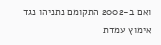ואם ב-2002 התקומם נתניהו נגד אימוץ עמדת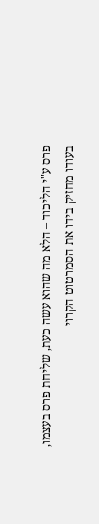פרס ע"י הליכוד – הלא מה שהוא עשה כעת, שליחת פרס בעצמו, בעודו מחזיק בידו את הסמרטוט הקרוי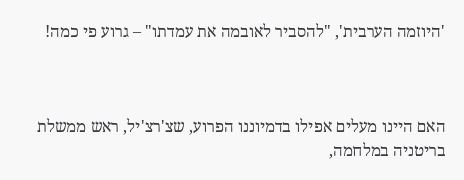'היוזמה הערבית', "להסביר לאובמה את עמדתו" – גרוע פי כמה!



האם היינו מעלים אפילו בדמיוננו הפרוע, שצ'רצ'יל, ראש ממשלת בריטניה במלחמה,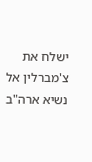ישלח את צ'מברלין אל נשיא ארה"ב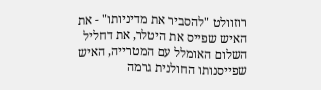רוזוולט "להסביר את מדיניותו" - את האיש שפייס את היטלר, את דחליל השלום האומלל עם המטרייה, האיש שפייסנותו החולנית גרמה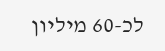לכ-60 מיליון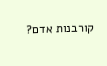קורבנות אדם?